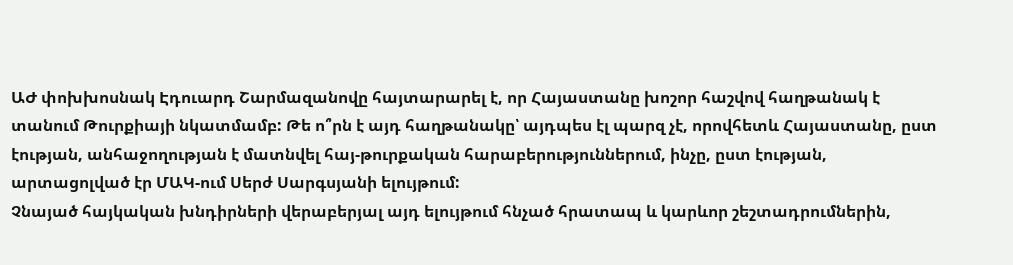ԱԺ փոխխոսնակ Էդուարդ Շարմազանովը հայտարարել է, որ Հայաստանը խոշոր հաշվով հաղթանակ է տանում Թուրքիայի նկատմամբ: Թե ո՞րն է այդ հաղթանակը՝ այդպես էլ պարզ չէ, որովհետև Հայաստանը, ըստ էության, անհաջողության է մատնվել հայ-թուրքական հարաբերություններում, ինչը, ըստ էության, արտացոլված էր ՄԱԿ-ում Սերժ Սարգսյանի ելույթում:
Չնայած հայկական խնդիրների վերաբերյալ այդ ելույթում հնչած հրատապ և կարևոր շեշտադրումներին,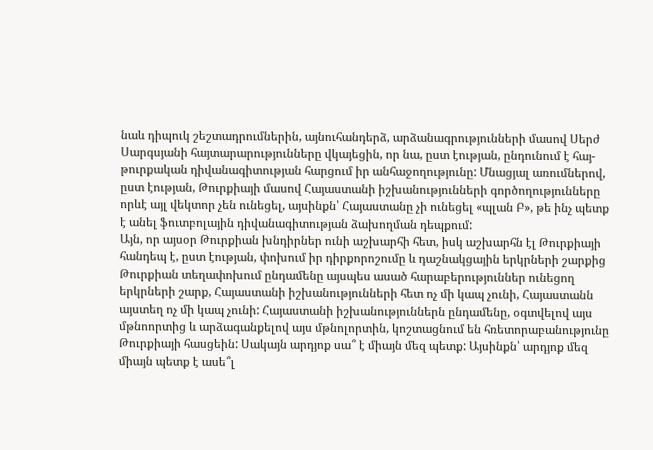նաև դիպուկ շեշտադրումներին, այնուհանդերձ, արձանագրությունների մասով Սերժ Սարգսյանի հայտարարությունները վկայեցին, որ նա, ըստ էության, ընդունում է հայ-թուրքական դիվանագիտության հարցում իր անհաջողությունը: Մնացյալ առումներով, ըստ էության, Թուրքիայի մասով Հայաստանի իշխանությունների գործողությունները որևէ այլ վեկտոր չեն ունեցել, այսինքն՝ Հայաստանը չի ունեցել «պլան Բ», թե ինչ պետք է անել ֆուտբոլային դիվանագիտության ձախողման դեպքում:
Այն, որ այսօր Թուրքիան խնդիրներ ունի աշխարհի հետ, իսկ աշխարհն էլ Թուրքիայի հանդեպ է, ըստ էության, փոխում իր դիրքորոշումը և դաշնակցային երկրների շարքից Թուրքիան տեղափոխում ընդամենը այսպես ասած հարաբերություններ ունեցող երկրների շարք, Հայաստանի իշխանությունների հետ ոչ մի կապ չունի, Հայաստանն այստեղ ոչ մի կապ չունի: Հայաստանի իշխանություններն ընդամենը, օգտվելով այս մթնոորտից և արձագանքելով այս մթնոլորտին, կոշտացնում են հռետորաբանությունը Թուրքիայի հասցեին: Սակայն արդյոք սա՞ է միայն մեզ պետք: Այսինքն՝ արդյոք մեզ միայն պետք է ասե՞լ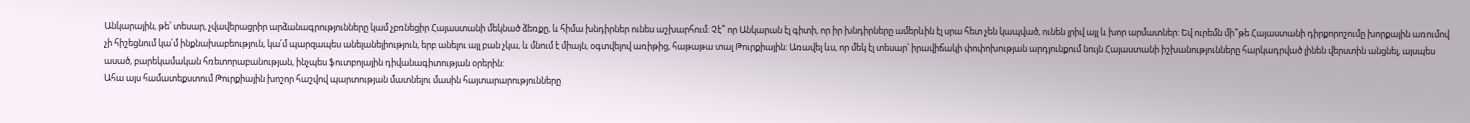Անկարային, թե՝ տեսար, չվավերացրիր արձանագրությունները կամ չբռնեցիր Հայաստանի մեկնած ձեռքը, և հիմա խնդիրներ ունես աշխարհում: Չէ՞ որ Անկարան էլ գիտի, որ իր խնդիրները ամերևին էլ սրա հետ չեն կապված, ունեն լրիվ այլ և խոր արմատներ: Եվ ուրեմն մի՞թե Հայաստանի դիրքորոշումը խորքային առումով չի հիշեցնում կա՛մ ինքնախաբեություն, կա՛մ պարզապես անելանելիություն, երբ անելու այլ բան չկա, և մնում է միայն, օգտվելով առիթից, հաթաթա տալ Թուրքիային: Առավել ևս, որ մեկ էլ տեսար՝ իրավիճակի փոփոխության արդյունքում նույն Հայաստանի իշխանությունները հարկադրված լինեն վերստին անցնել, այսպես ասած, բարեկամական հռետորաբանության, ինչպես ֆուտբոլային դիվանագիտության օրերին:
Ահա այս համատեքստում Թուրքիային խոշոր հաշվով պարտության մատնելու մասին հայտարարությունները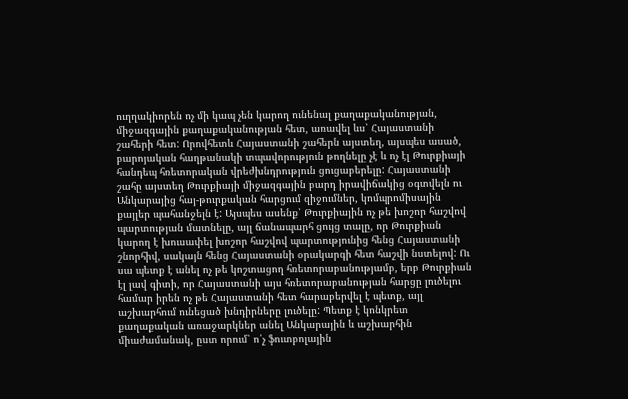ուղղակիորեն ոչ մի կապ չեն կարող ունենալ քաղաքականության, միջազգային քաղաքականության հետ, առավել ևս՝ Հայաստանի շահերի հետ: Որովհետև Հայաստանի շահերն այստեղ, այսպես ասած, բարոյական հաղթանակի տպավորություն թողնելը չէ և ոչ էլ Թուրքիայի հանդեպ հռետորական վրեժխնդրություն ցուցաբերելը: Հայաստանի շահը այստեղ Թուրքիայի միջազգային բարդ իրավիճակից օգտվելն ու Անկարայից հայ-թուրքական հարցում զիջումներ, կոմպրոմիսային քայլեր պահանջելն է: Այսպես ասենք՝ Թուրքիային ոչ թե խոշոր հաշվով պարտության մատնելը, այլ ճանապարհ ցույց տալը, որ Թուրքիան կարող է խուսափել խոշոր հաշվով պարտությունից հենց Հայաստանի շնորհիվ, սակայն հենց Հայաստանի օրակարգի հետ հաշվի նստելով: Ու սա պետք է անել ոչ թե կոշտացող հռետորաբանությամբ, երբ Թուրքիան էլ լավ գիտի, որ Հայաստանի այս հռետորաբանության հարցը լուծելու համար իրեն ոչ թե Հայաստանի հետ հարաբերվել է պետք, այլ աշխարհում ունեցած խնդիրները լուծելը: Պետք է կոնկրետ քաղաքական առաջարկներ անել Անկարային և աշխարհին միաժամանակ, ըստ որում՝ ո՛չ ֆուտբոլային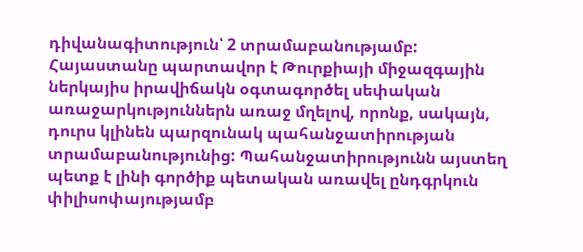դիվանագիտություն՝ 2 տրամաբանությամբ:
Հայաստանը պարտավոր է Թուրքիայի միջազգային ներկայիս իրավիճակն օգտագործել սեփական առաջարկություններն առաջ մղելով, որոնք, սակայն, դուրս կլինեն պարզունակ պահանջատիրության տրամաբանությունից: Պահանջատիրությունն այստեղ պետք է լինի գործիք պետական առավել ընդգրկուն փիլիսոփայությամբ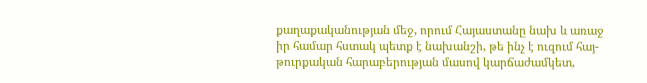քաղաքականության մեջ, որում Հայաստանը նախ և առաջ իր համար հստակ պետք է նախանշի, թե ինչ է ուզում հայ-թուրքական հարաբերության մասով կարճաժամկետ,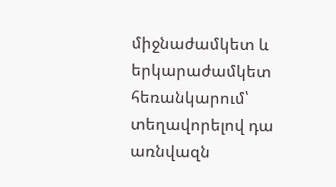միջնաժամկետ և երկարաժամկետ հեռանկարում՝ տեղավորելով դա առնվազն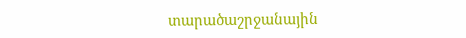տարածաշրջանային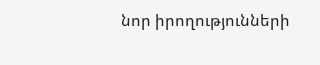նոր իրողությունների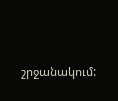շրջանակում: